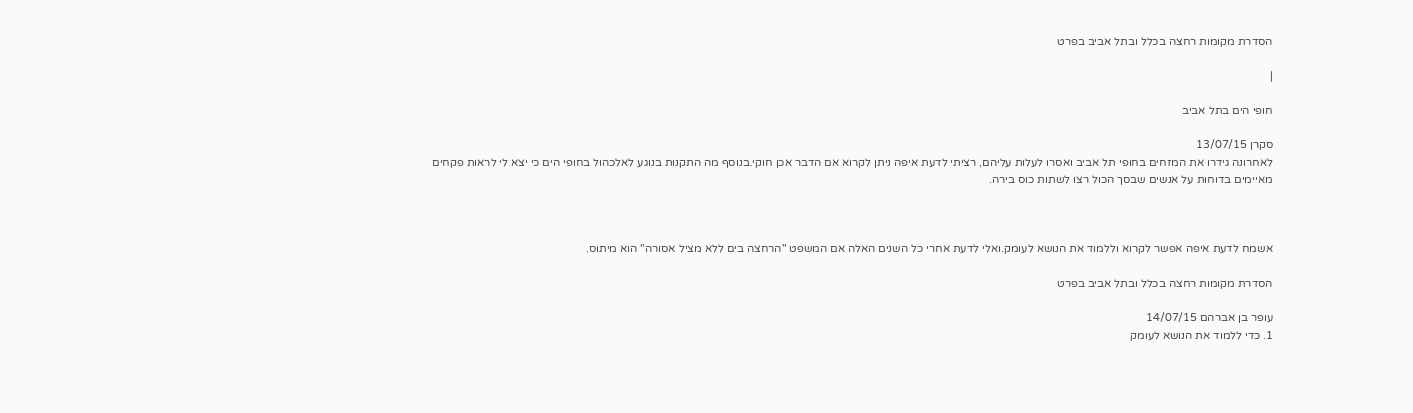הסדרת מקומות רחצה בכלל ובתל אביב בפרט

|

חופי הים בתל אביב

סקרן 13/07/15
לאחרונה גידרו את המזחים בחופי תל אביב ואסרו לעלות עליהם, רציתי לדעת איפה ניתן לקרוא אם הדבר אכן חוקי.בנוסף מה התקנות בנוגע לאלכהול בחופי הים כי יצא לי לראות פקחים מאיימים בדוחות על אנשים שבסך הכול רצו לשתות כוס בירה.



אשמח לדעת איפה אפשר לקרוא וללמוד את הנושא לעומק.ואלי לדעת אחרי כל השנים האלה אם המשפט "הרחצה בים ללא מציל אסורה" הוא מיתוס.

הסדרת מקומות רחצה בכלל ובתל אביב בפרט

עופר בן אברהם 14/07/15
1. כדי ללמוד את הנושא לעומק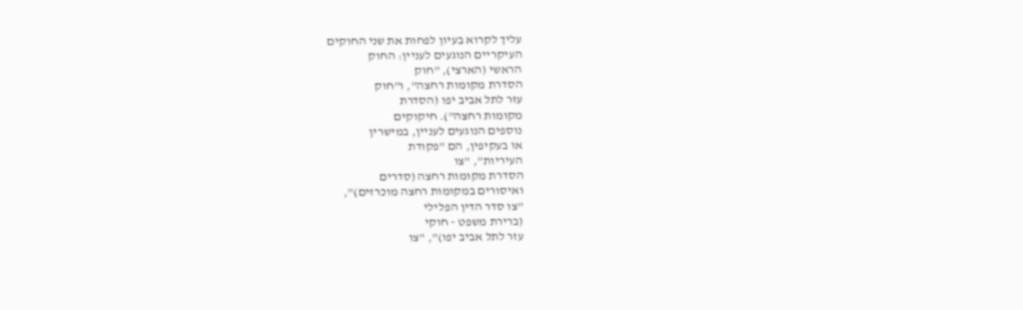עליך לקרוא בעיון לפחות את שני החוקים
העיקריים הנוגעים לעניין: החוק
הראשי (הארצי), "חוק
הסדרת מקומות רחצה", ו"חוק
עזר לתל אביב יפו (הסדרת
מקומות רחצה"). חיקוקים
נוספים הנוגעים לעניין, במישרין
או בעקיפין, הם "פקודת
העיריות", "צו
הסדרת מקומות רחצה (סדרים
ואיסורים במקומות רחצה מוכרזים)",
"צו סדר הדין הפלילי
(ברירת משפט - חוקי
עזר לתל אביב יפו)", "צו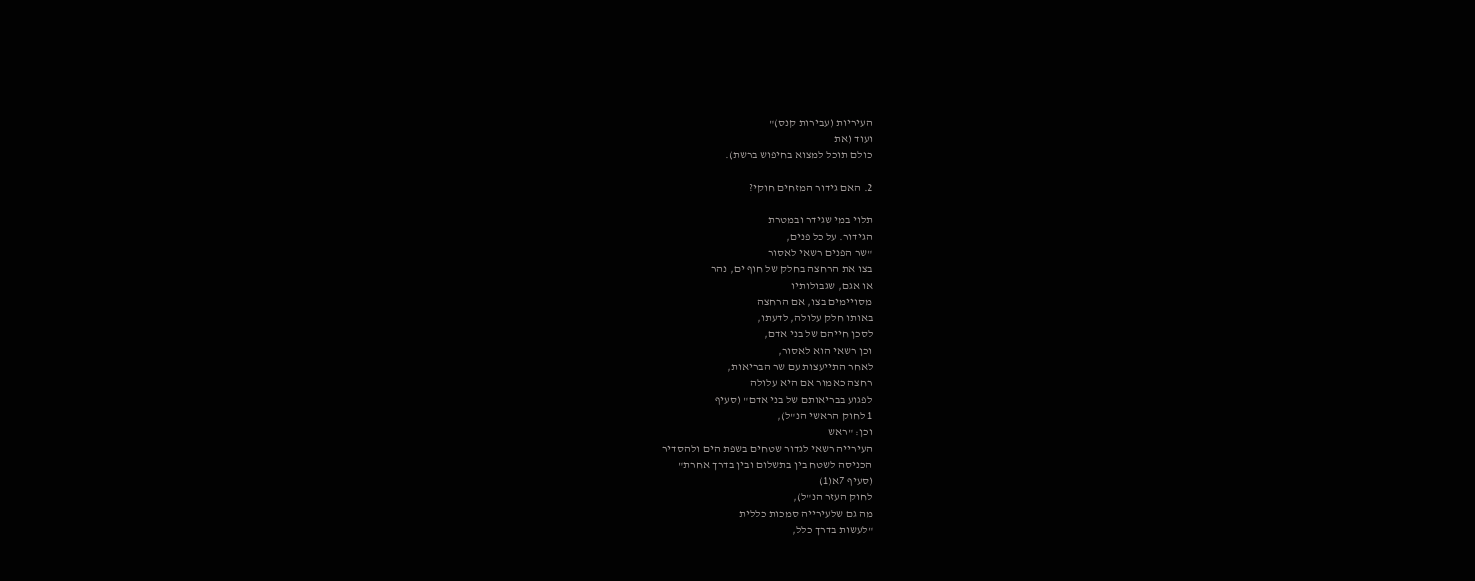העיריות (עבירות קנס)"
ועוד (את
כולם תוכל למצוא בחיפוש ברשת).

2. האם גידור המזחים חוקי?

תלוי במי שגידר ובמטרת
הגידור. על כל פנים,
"שר הפנים רשאי לאסור
בצו את הרחצה בחלק של חוף ים, נהר
או אגם, שגבולותיו
מסויימים בצו, אם הרחצה
באותו חלק עלולה, לדעתו,
לסכן חייהם של בני אדם,
וכן רשאי הוא לאסור,
לאחר התייעצות עם שר הבריאות,
רחצה כאמור אם היא עלולה
לפגוע בבריאותם של בני אדם" (סעיף
1 לחוק הראשי הנ"ל),
וכן: "ראש
העירייה רשאי לגדור שטחים בשפת הים ולהסדיר
הכניסה לשטח בין בתשלום ובין בדרך אחרת"
(סעיף 7א(1)
לחוק העזר הנ"ל),
מה גם שלעירייה סמכות כללית
"לעשות בדרך כלל,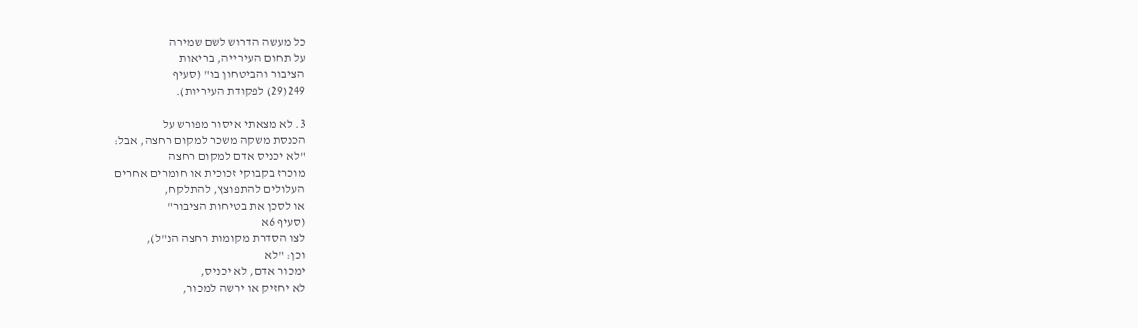כל מעשה הדרוש לשם שמירה
על תחום העירייה, בריאות
הציבור והביטחון בו" (סעיף
249(29) לפקודת העיריות).

3. לא מצאתי איסור מפורש על
הכנסת משקה משכר למקום רחצה, אבל:
"לא יכניס אדם למקום רחצה
מוכרז בקבוקי זכוכית או חומרים אחרים
העלולים להתפוצץ, להתלקח,
או לסכן את בטיחות הציבור"
(סעיף 6א
לצו הסדרת מקומות רחצה הנ"ל),
וכן: "לא
ימכור אדם, לא יכניס,
לא יחזיק או ירשה למכור,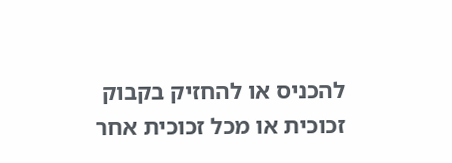להכניס או להחזיק בקבוק
זכוכית או מכל זכוכית אחר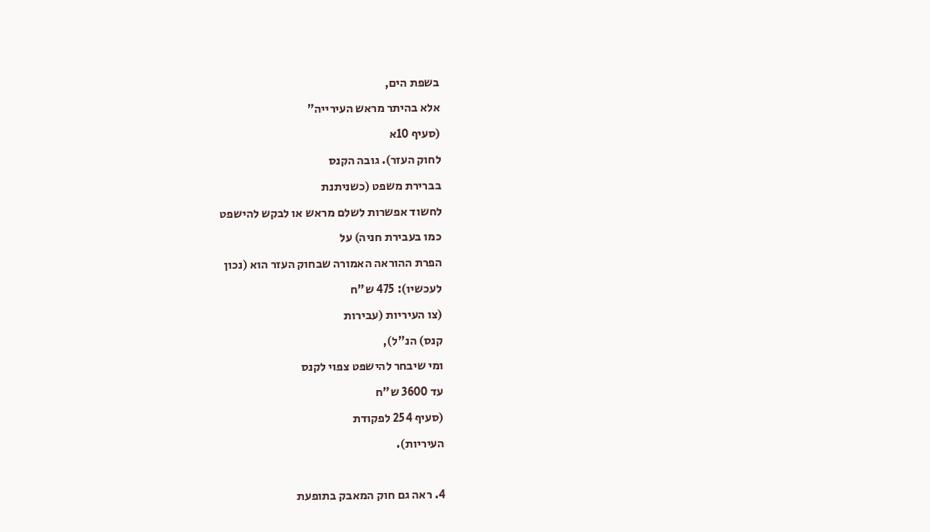בשפת הים,
אלא בהיתר מראש העירייה"
(סעיף 10א
לחוק העזר). גובה הקנס
בברירת משפט (כשניתנת
לחשוד אפשרות לשלם מראש או לבקש להישפט
כמו בעבירת חניה) על
הפרת ההוראה האמורה שבחוק העזר הוא (נכון
לעכשיו): 475 ש"ח
(צו העיריות (עבירות
קנס) הנ"ל),
ומי שיבחר להישפט צפוי לקנס
עד 3600 ש"ח
(סעיף 254 לפקודת
העיריות).

4. ראה גם חוק המאבק בתופעת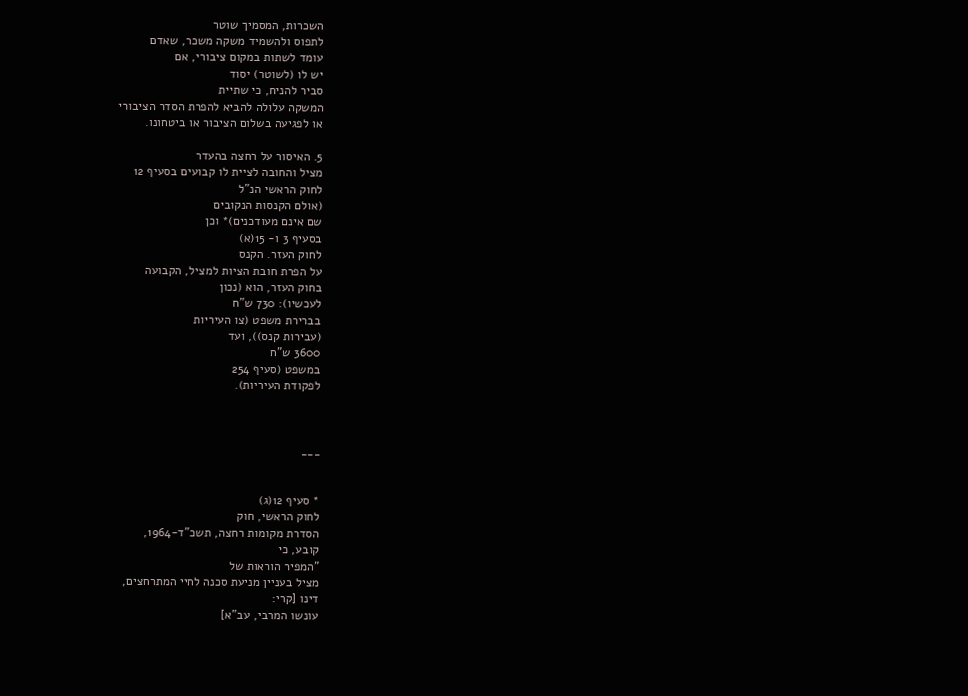השכרות, המסמיך שוטר
לתפוס ולהשמיד משקה משכר, שאדם
עומד לשתות במקום ציבורי, אם
יש לו (לשוטר) יסוד
סביר להניח, כי שתיית
המשקה עלולה להביא להפרת הסדר הציבורי
או לפגיעה בשלום הציבור או ביטחונו.

5. האיסור על רחצה בהעדר
מציל והחובה לציית לו קבועים בסעיף 12
לחוק הראשי הנ"ל
(אולם הקנסות הנקובים
שם אינם מעודכנים)* וכן
בסעיף 3 ו- 15(א)
לחוק העזר. הקנס
על הפרת חובת הציות למציל, הקבועה
בחוק העזר, הוא (נכון
לעכשיו): 730 ש"ח
בברירת משפט (צו העיריות
(עבירות קנס)), ועד
3600 ש"ח
במשפט (סעיף 254
לפקודת העיריות).



___


* סעיף 12(ג)
לחוק הראשי, חוק
הסדרת מקומות רחצה, תשכ"ד-1964,
קובע, כי
"המפיר הוראות של
מציל בעניין מניעת סכנה לחיי המתרחצים,
דינו [קרי:
עונשו המרבי, עב"א]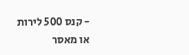- קנס 500 לירות
או מאסר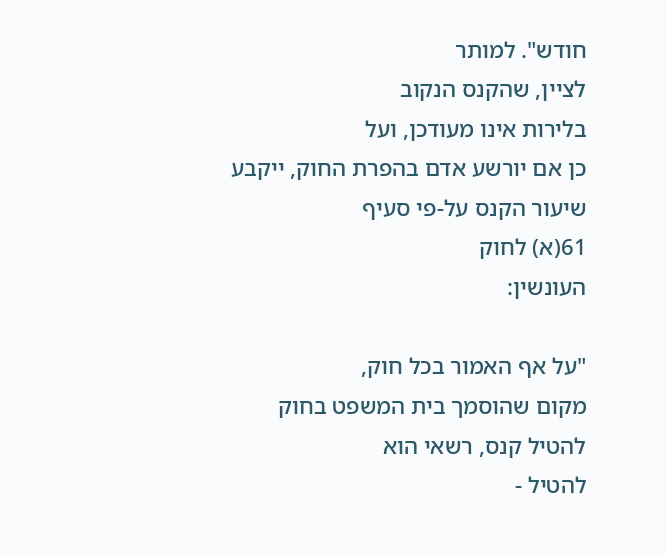חודש". למותר
לציין, שהקנס הנקוב
בלירות אינו מעודכן, ועל
כן אם יורשע אדם בהפרת החוק, ייקבע
שיעור הקנס על-פי סעיף
61(א) לחוק
העונשין:

"על אף האמור בכל חוק,
מקום שהוסמך בית המשפט בחוק
להטיל קנס, רשאי הוא
להטיל -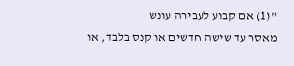"(1) אם קבוע לעבירה עונש
מאסר עד שישה חדשים או קנס בלבד, או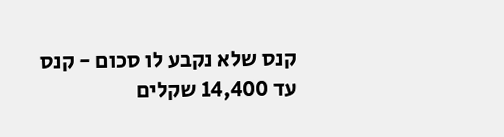קנס שלא נקבע לו סכום - קנס
עד 14,400 שקלים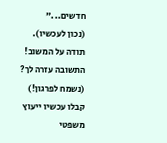חדשים..."
(נכון לעכשיו).
תודה על המשוב!
התשובה עזרה לך? (נשמח לפרגון!)
קבלו עכשיו ייעוץ משפטי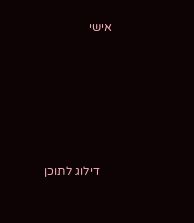אישי





    דילוג לתוכן